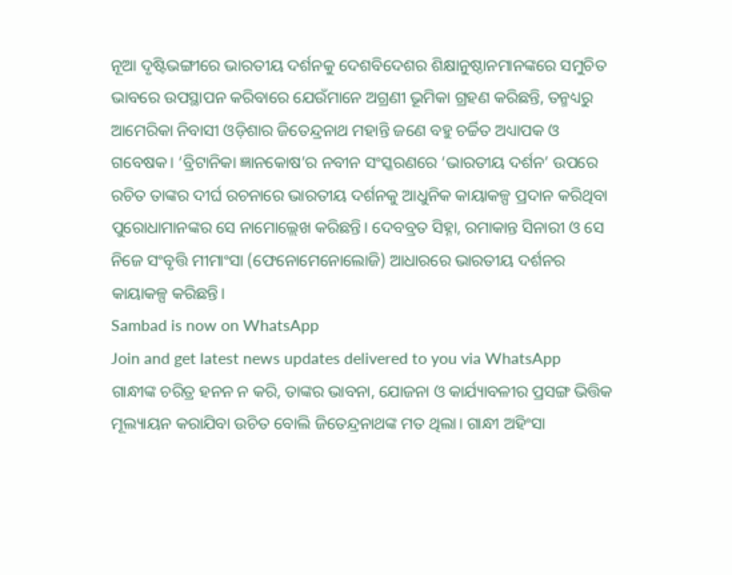ନୂଆ ଦୃଷ୍ଟିଭଙ୍ଗୀରେ ଭାରତୀୟ ଦର୍ଶନକୁ ଦେଶବିଦେଶର ଶିକ୍ଷାନୁଷ୍ଠାନମାନଙ୍କରେ ସମୁଚିତ ଭାବରେ ଉପସ୍ଥାପନ କରିବାରେ ଯେଉଁମାନେ ଅଗ୍ରଣୀ ଭୂମିକା ଗ୍ରହଣ କରିଛନ୍ତି, ତନ୍ମଧ୍ୟରୁ ଆମେରିକା ନିବାସୀ ଓଡ଼ିଶାର ଜିତେନ୍ଦ୍ରନାଥ ମହାନ୍ତି ଜଣେ ବହୁ ଚର୍ଚ୍ଚିତ ଅଧ୍ୟାପକ ଓ ଗବେଷକ। ‘ବ୍ରିଟାନିକା ଜ୍ଞାନକୋଷ’ର ନବୀନ ସଂସ୍କରଣରେ ‘ଭାରତୀୟ ଦର୍ଶନ’ ଉପରେ ରଚିତ ତାଙ୍କର ଦୀର୍ଘ ରଚନାରେ ଭାରତୀୟ ଦର୍ଶନକୁ ଆଧୁନିକ କାୟାକଳ୍ପ ପ୍ରଦାନ କରିଥିବା ପୁରୋଧାମାନଙ୍କର ସେ ନାମୋଲ୍ଲେଖ କରିଛନ୍ତି। ଦେବବ୍ରତ ସିହ୍ନା, ରମାକାନ୍ତ ସିନାରୀ ଓ ସେ ନିଜେ ସଂବୃତ୍ତି ମୀମାଂସା (ଫେନୋମେନୋଲୋଜି) ଆଧାରରେ ଭାରତୀୟ ଦର୍ଶନର କାୟାକଳ୍ପ କରିଛନ୍ତି।
Sambad is now on WhatsApp
Join and get latest news updates delivered to you via WhatsApp
ଗାନ୍ଧୀଙ୍କ ଚରିତ୍ର ହନନ ନ କରି, ତାଙ୍କର ଭାବନା, ଯୋଜନା ଓ କାର୍ଯ୍ୟାବଳୀର ପ୍ରସଙ୍ଗ ଭିତ୍ତିକ ମୂଲ୍ୟାୟନ କରାଯିବା ଉଚିତ ବୋଲି ଜିତେନ୍ଦ୍ରନାଥଙ୍କ ମତ ଥିଲା। ଗାନ୍ଧୀ ଅହିଂସା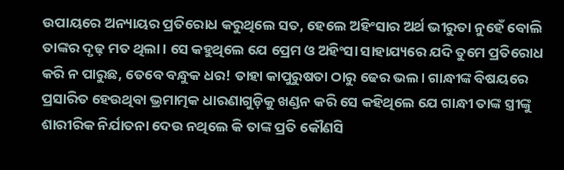ଉପାୟରେ ଅନ୍ୟାୟର ପ୍ରତିରୋଧ କରୁଥିଲେ ସତ, ହେଲେ ଅହିଂସାର ଅର୍ଥ ଭୀରୁତା ନୁହେଁ ବୋଲି ତାଙ୍କର ଦୃଢ଼ ମତ ଥିଲା। ସେ କହୁଥିଲେ ଯେ ପ୍ରେମ ଓ ଅହିଂସା ସାହାଯ୍ୟରେ ଯଦି ତୁମେ ପ୍ରତିରୋଧ କରି ନ ପାରୁଛ, ତେବେ ବନ୍ଧୁକ ଧର! ତାହା କାପୁରୁଷତା ଠାରୁ ଢେର ଭଲ। ଗାନ୍ଧୀଙ୍କ ବିଷୟରେ ପ୍ରସାରିତ ହେଉଥିବା ଭ୍ରମାତ୍ମକ ଧାରଣାଗୁଡ଼ିକୁ ଖଣ୍ଡନ କରି ସେ କହିଥିଲେ ଯେ ଗାନ୍ଧୀ ତାଙ୍କ ସ୍ତ୍ରୀଙ୍କୁ ଶାରୀରିକ ନିର୍ଯାତନା ଦେଉ ନଥିଲେ କି ତାଙ୍କ ପ୍ରତି କୌଣସି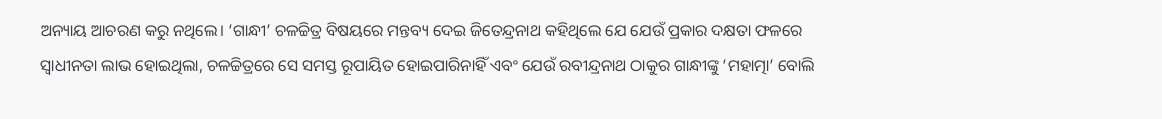ଅନ୍ୟାୟ ଆଚରଣ କରୁ ନଥିଲେ। ‘ଗାନ୍ଧୀ’ ଚଳଚ୍ଚିତ୍ର ବିଷୟରେ ମନ୍ତବ୍ୟ ଦେଇ ଜିତେନ୍ଦ୍ରନାଥ କହିଥିଲେ ଯେ ଯେଉଁ ପ୍ରକାର ଦକ୍ଷତା ଫଳରେ ସ୍ବାଧୀନତା ଲାଭ ହୋଇଥିଲା, ଚଳଚ୍ଚିତ୍ରରେ ସେ ସମସ୍ତ ରୂପାୟିତ ହୋଇପାରିନାହିଁ ଏବଂ ଯେଉଁ ରବୀନ୍ଦ୍ରନାଥ ଠାକୁର ଗାନ୍ଧୀଙ୍କୁ ‘ମହାତ୍ମା’ ବୋଲି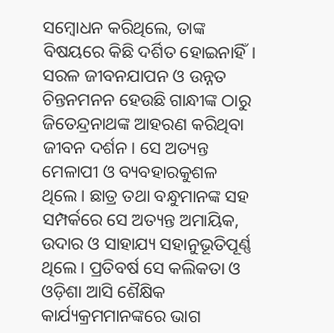ସମ୍ବୋଧନ କରିଥିଲେ, ତାଙ୍କ ବିଷୟରେ କିଛି ଦର୍ଶିତ ହୋଇନାହିଁ।
ସରଳ ଜୀବନଯାପନ ଓ ଉନ୍ନତ ଚିନ୍ତନମନନ ହେଉଛି ଗାନ୍ଧୀଙ୍କ ଠାରୁ ଜିତେନ୍ଦ୍ରନାଥଙ୍କ ଆହରଣ କରିଥିବା ଜୀବନ ଦର୍ଶନ। ସେ ଅତ୍ୟନ୍ତ ମେଳାପୀ ଓ ବ୍ୟବହାରକୁଶଳ ଥିଲେ। ଛାତ୍ର ତଥା ବନ୍ଧୁମାନଙ୍କ ସହ ସମ୍ପର୍କରେ ସେ ଅତ୍ୟନ୍ତ ଅମାୟିକ, ଉଦାର ଓ ସାହାଯ୍ୟ ସହାନୁଭୂତିପୂର୍ଣ୍ଣ ଥିଲେ। ପ୍ରତିବର୍ଷ ସେ କଲିକତା ଓ ଓଡ଼ିଶା ଆସି ଶୈକ୍ଷିକ କାର୍ଯ୍ୟକ୍ରମମାନଙ୍କରେ ଭାଗ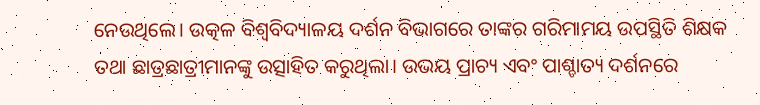ନେଉଥିଲେ। ଉତ୍କଳ ବିଶ୍ବବିଦ୍ୟାଳୟ ଦର୍ଶନ ବିଭାଗରେ ତାଙ୍କର ଗରିମାମୟ ଉପସ୍ଥିତି ଶିକ୍ଷକ ତଥା ଛାତ୍ରଛାତ୍ରୀମାନଙ୍କୁ ଉତ୍ସାହିତ କରୁଥିଲା। ଉଭୟ ପ୍ରାଚ୍ୟ ଏବଂ ପାଶ୍ଚାତ୍ୟ ଦର୍ଶନରେ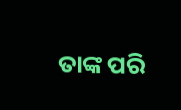ତାଙ୍କ ପରି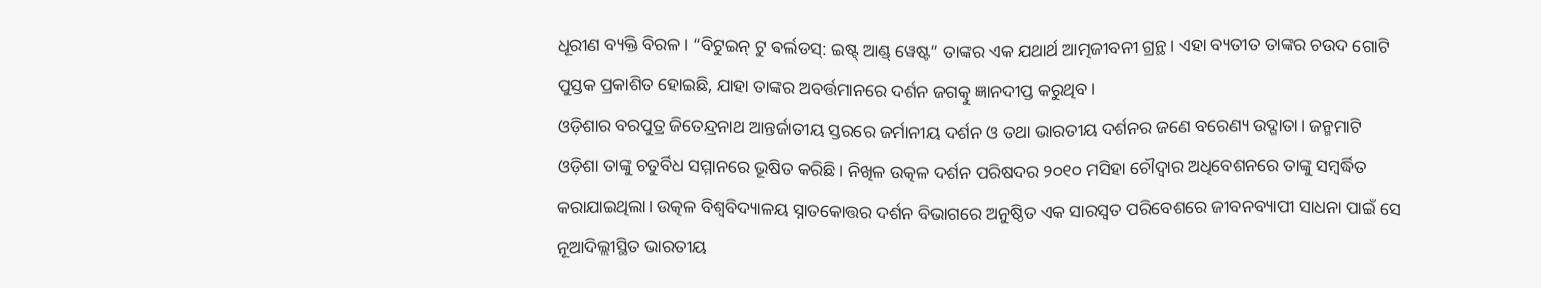ଧୂରୀଣ ବ୍ୟକ୍ତି ବିରଳ। “ବିଟୁଇନ୍ ଟୁ ଵର୍ଲଡସ୍: ଇଷ୍ଟ୍ ଆଣ୍ଡ୍ ୱେଷ୍ଟ” ତାଙ୍କର ଏକ ଯଥାର୍ଥ ଆତ୍ମଜୀବନୀ ଗ୍ରନ୍ଥ। ଏହା ବ୍ୟତୀତ ତାଙ୍କର ଚଉଦ ଗୋଟି ପୁସ୍ତକ ପ୍ରକାଶିତ ହୋଇଛି, ଯାହା ତାଙ୍କର ଅବର୍ତ୍ତମାନରେ ଦର୍ଶନ ଜଗତ୍କୁ ଜ୍ଞାନଦୀପ୍ତ କରୁଥିବ।
ଓଡ଼ିଶାର ବରପୁତ୍ର ଜିତେନ୍ଦ୍ରନାଥ ଆନ୍ତର୍ଜାତୀୟ ସ୍ତରରେ ଜର୍ମାନୀୟ ଦର୍ଶନ ଓ ତଥା ଭାରତୀୟ ଦର୍ଶନର ଜଣେ ବରେଣ୍ୟ ଉଦ୍ଗାତା। ଜନ୍ମମାଟି ଓଡ଼ିଶା ତାଙ୍କୁ ଚତୁର୍ବିଧ ସମ୍ମାନରେ ଭୂଷିତ କରିଛି। ନିଖିଳ ଉତ୍କଳ ଦର୍ଶନ ପରିଷଦର ୨୦୧୦ ମସିହା ଚୌଦ୍ବାର ଅଧିବେଶନରେ ତାଙ୍କୁ ସମ୍ବର୍ଦ୍ଧିତ କରାଯାଇଥିଲା। ଉତ୍କଳ ବିଶ୍ବବିଦ୍ୟାଳୟ ସ୍ନାତକୋତ୍ତର ଦର୍ଶନ ବିଭାଗରେ ଅନୁଷ୍ଠିତ ଏକ ସାରସ୍ବତ ପରିବେଶରେ ଜୀବନବ୍ୟାପୀ ସାଧନା ପାଇଁ ସେ ନୂଆଦିଲ୍ଲୀସ୍ଥିତ ଭାରତୀୟ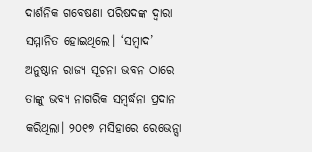ଦାର୍ଶନିକ ଗବେଷଣା ପରିଷଦଙ୍କ ଦ୍ବାରା ସମ୍ମାନିତ ହୋଇଥିଲେ। ‘ସମ୍ବାଦ’ ଅନୁଷ୍ଠାନ ରାଜ୍ୟ ସୂଚନା ଭବନ ଠାରେ ତାଙ୍କୁ ଭବ୍ୟ ନାଗରିକ ସମ୍ବର୍ଦ୍ଧନା ପ୍ରଦାନ କରିଥିଲା। ୨୦୧୭ ମସିହାରେ ରେଭେନ୍ସା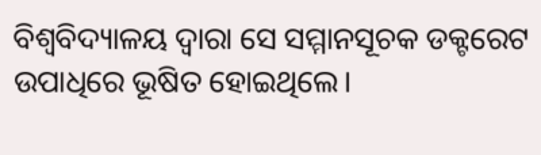ବିଶ୍ବବିଦ୍ୟାଳୟ ଦ୍ବାରା ସେ ସମ୍ମାନସୂଚକ ଡକ୍ଟରେଟ ଉପାଧିରେ ଭୂଷିତ ହୋଇଥିଲେ।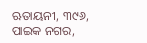ଋତାୟନୀ, ୩୯୬, ପାଇକ ନଗର,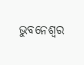ଭୁବନେଶ୍ବର